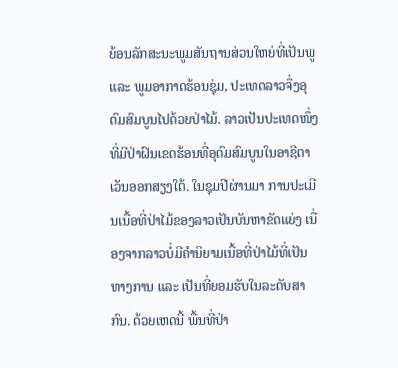ຍ້ອນລັກສະນະພູມສັນຖານສ່ວນໃຫຍ່ທີ່ເປັນພູ ແລະ ພູມອາກາດຮ້ອນຊຸ່ມ, ປະເທດລາວຈຶ່ງອຸດົມສົມບູນໄປດ້ວຍປ່າໄມ້. ລາວເປັນປະເທດໜຶ່ງທີ່ມີປ່າຝົນເຂດຮ້ອນທີ່ອຸດົມສົມບູນໃນອາຊີຕາເວັນອອກສຽງໃຕ້. ໃນຊຸມປີຜ່ານມາ ການປະເມີນເນື້ອທີ່ປ່າໄມ້ຂອງລາວເປັນບັນຫາຂັດແຍ່ງ ເນື່ອງຈາກລາວບໍ່ມີຄຳນິຍາມເນື້ອທີ່ປ່າໄມ້ທີ່ເປັນທາງການ ແລະ ເປັນທີ່ຍອມຮັບໃນລະດັບສາກົນ. ດ້ວຍເຫດນີ້ ພື້ນທີ່ປ່າ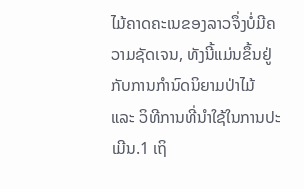ໄມ້ຄາດຄະເນຂອງລາວຈຶ່ງບໍ່ມີຄວາມຊັດເຈນ, ທັງນີ້ແມ່ນຂຶ້ນຢູ່ກັບການກຳນົດນິຍາມປ່າໄມ້ ແລະ ວິທີການທີ່ນຳໃຊ້ໃນການປະເມີນ.1 ເຖິ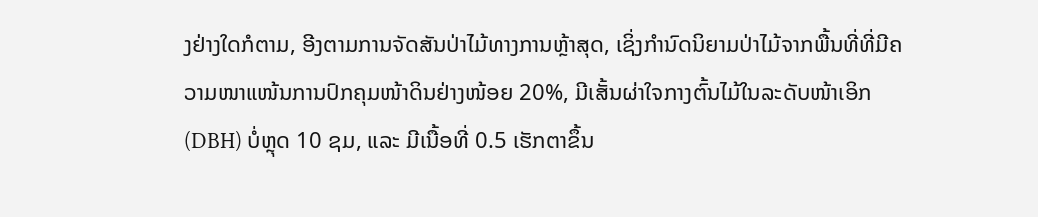ງຢ່າງໃດກໍຕາມ, ອີງຕາມການຈັດສັນປ່າໄມ້ທາງການຫຼ້າສຸດ, ເຊິ່ງກຳນົດນິຍາມປ່າໄມ້ຈາກພື້ນທີ່ທີ່ມີຄວາມໜາແໜ້ນການປົກຄຸມໜ້າດິນຢ່າງໜ້ອຍ 20%, ມີເສັ້ນຜ່າໃຈກາງຕົ້ນໄມ້ໃນລະດັບໜ້າເອິກ (DBH) ບໍ່ຫຼຸດ 10 ຊມ, ແລະ ມີເນື້ອທີ່ 0.5 ເຮັກຕາຂຶ້ນ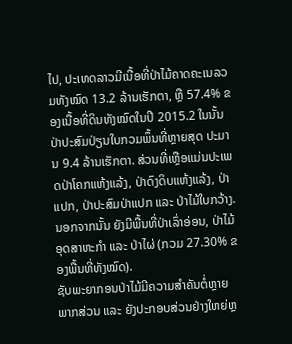ໄປ, ປະເທດລາວມີເນື້ອທີ່ປ່າໄມ້ຄາດຄະເນລວມທັງໝົດ 13.2 ລ້ານເຮັກຕາ, ຫຼື 57.4% ຂອງເນື້ອທີ່ດິນທັງໝົດໃນປີ 2015.2 ໃນນັ້ນປ່າປະສົມປ່ຽນໃບກວມພຶ້ນທີ່ຫຼາຍສຸດ ປະມານ 9.4 ລ້ານເຮັກຕາ. ສ່ວນທີ່ເຫຼືອແມ່ນປະເພດປ່າໂຄກແຫ້ງແລ້ງ, ປ່າດົງດິບແຫ້ງແລ້ງ, ປ່າແປກ, ປ່າປະສົມປ່າແປກ ແລະ ປ່າໄມ້ໃບກວ້າງ. ນອກຈາກນັ້ນ ຍັງມີພື້ນທີ່ປ່າເລົ່າອ່ອນ, ປ່າໄມ້ອຸດສາຫະກຳ ແລະ ປ່າໄຜ່ (ກວມ 27.30% ຂອງພື້ນທີ່ທັງໝົດ).
ຊັບພະຍາກອນປ່າໄມ້ມີຄວາມສໍາຄັນຕໍ່ຫຼາຍພາກສ່ວນ ແລະ ຍັງປະກອບສ່ວນຢ່າງໃຫຍ່ຫຼ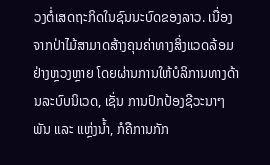ວງຕໍ່ເສດຖະກິດໃນຊົນນະບົດຂອງລາວ. ເນື່ອງຈາກປ່າໄມ້ສາມາດສ້າງຄຸນຄ່າທາງສິ່ງແວດລ້ອມຢ່າງຫຼວງຫຼາຍ ໂດຍຜ່ານການໃຫ້ບໍລິການທາງດ້ານລະບົບນິເວດ, ເຊັ່ນ ການປົກປ້ອງຊີວະນາໆພັນ ແລະ ແຫຼ່ງນ້ຳ, ກໍຄືການກັກ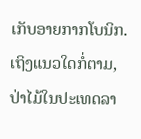ເກັບອາຍກາກໂບນິກ.
ເຖິງແນວໃດກໍ່ຕາມ, ປ່າໄມ້ໃນປະເທດລາ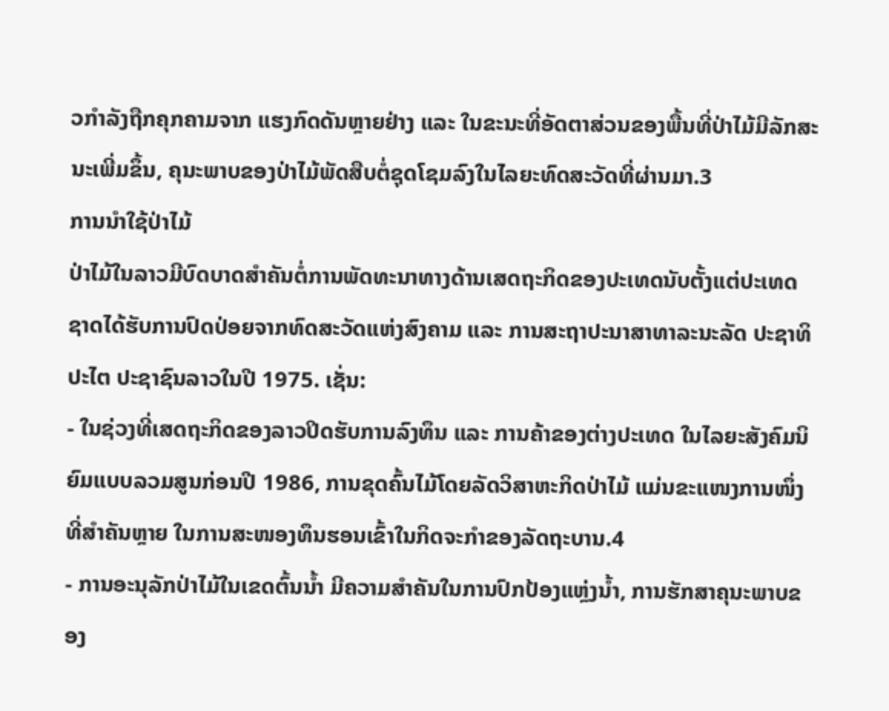ວກໍາລັງຖືກຄຸກຄາມຈາກ ແຮງກົດດັນຫຼາຍຢ່າງ ແລະ ໃນຂະນະທີ່ອັດຕາສ່ວນຂອງພື້ນທີ່ປ່າໄມ້ມີລັກສະນະເພີ່ມຂຶ້ນ, ຄຸນະພາບຂອງປ່າໄມ້ພັດສືບຕໍ່ຊຸດໂຊມລົງໃນໄລຍະທົດສະວັດທີ່ຜ່ານມາ.3
ການນຳໃຊ້ປ່າໄມ້
ປ່າໄມ້ໃນລາວມີບົດບາດສໍາຄັນຕໍ່ການພັດທະນາທາງດ້ານເສດຖະກິດຂອງປະເທດນັບຕັ້ງແຕ່ປະເທດຊາດໄດ້ຮັບການປົດປ່ອຍຈາກທົດສະວັດແຫ່ງສົງຄາມ ແລະ ການສະຖາປະນາສາທາລະນະລັດ ປະຊາທິປະໄຕ ປະຊາຊົນລາວໃນປີ 1975. ເຊັ່ນ:
- ໃນຊ່ວງທີ່ເສດຖະກິດຂອງລາວປິດຮັບການລົງທຶນ ແລະ ການຄ້າຂອງຕ່າງປະເທດ ໃນໄລຍະສັງຄົມນິຍົມແບບລວມສູນກ່ອນປີ 1986, ການຂຸດຄົ້ນໄມ້ໂດຍລັດວິສາຫະກິດປ່າໄມ້ ແມ່ນຂະແໜງການໜຶ່ງທີ່ສໍາຄັນຫຼາຍ ໃນການສະໜອງທຶນຮອນເຂົ້າໃນກິດຈະກໍາຂອງລັດຖະບານ.4
- ການອະນຸລັກປ່າໄມ້ໃນເຂດຕົ້ນນໍ້າ ມີຄວາມສໍາຄັນໃນການປົກປ້ອງແຫຼ່ງນໍ້າ, ການຮັກສາຄຸນະພາບຂອງ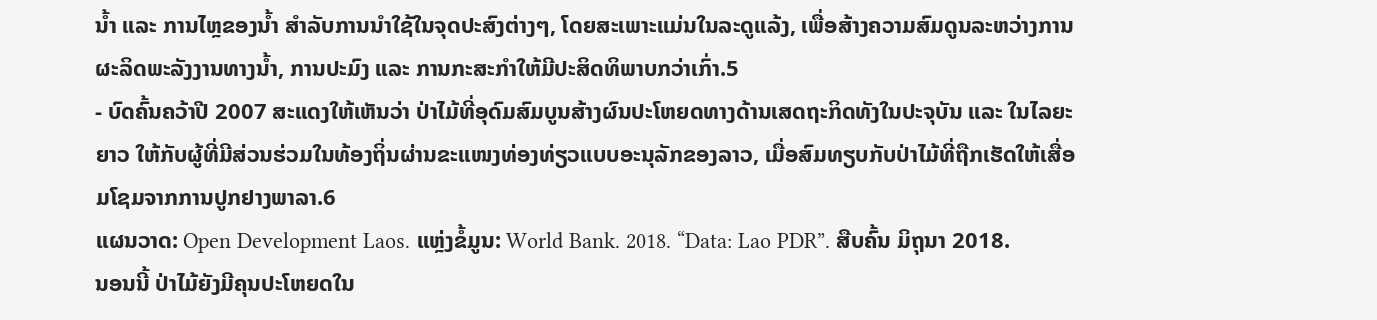ນໍ້າ ແລະ ການໄຫຼຂອງນໍ້າ ສຳລັບການນຳໃຊ້ໃນຈຸດປະສົງຕ່າງໆ, ໂດຍສະເພາະແມ່ນໃນລະດູແລ້ງ, ເພື່ອສ້າງຄວາມສົມດູນລະຫວ່າງການຜະລິດພະລັງງານທາງນໍ້າ, ການປະມົງ ແລະ ການກະສະກຳໃຫ້ມີປະສິດທິພາບກວ່າເກົ່າ.5
- ບົດຄົ້ນຄວ້າປີ 2007 ສະແດງໃຫ້ເຫັນວ່າ ປ່າໄມ້ທີ່ອຸດົມສົມບູນສ້າງຜົນປະໂຫຍດທາງດ້ານເສດຖະກິດທັງໃນປະຈຸບັນ ແລະ ໃນໄລຍະຍາວ ໃຫ້ກັບຜູ້ທີ່ມີສ່ວນຮ່ວມໃນທ້ອງຖິ່ນຜ່ານຂະແໜງທ່ອງທ່ຽວແບບອະນຸລັກຂອງລາວ, ເມື່ອສົມທຽບກັບປ່າໄມ້ທີ່ຖືກເຮັດໃຫ້ເສື່ອມໂຊມຈາກການປູກຢາງພາລາ.6
ແຜນວາດ: Open Development Laos. ແຫຼ່ງຂໍ້ມູນ: World Bank. 2018. “Data: Lao PDR”. ສືບຄົ້ນ ມິຖຸນາ 2018.
ນອນນີ້ ປ່າໄມ້ຍັງມີຄຸນປະໂຫຍດໃນ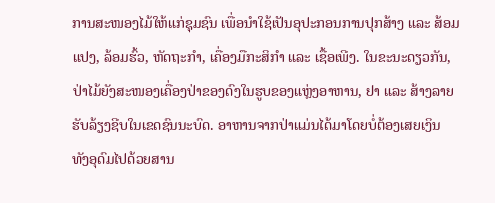ການສະໜອງໄມ້ໃຫ້ແກ່ຊຸມຊົນ ເພື່ອນຳໃຊ້ເປັນອຸປະກອນການປຸກສ້າງ ແລະ ສ້ອມແປງ, ລ້ອມຮົ້ວ, ຫັດຖະກຳ, ເຄື່ອງມືກະສິກຳ ແລະ ເຊື້ອເພີງ. ໃນຂະນະດຽວກັນ, ປ່າໄມ້ຍັງສະໜອງເຄື່ອງປ່າຂອງດົງໃນຮູບຂອງແຫຼ່ງອາຫານ, ຢາ ແລະ ສ້າງລາຍຮັບລ້ຽງຊີບໃນເຂດຊົນນະບົດ. ອາຫານຈາກປ່າແມ່ນໄດ້ມາໂດຍບໍ່ຕ້ອງເສຍເງິນ ທັງອຸດົມໄປດ້ວຍສານ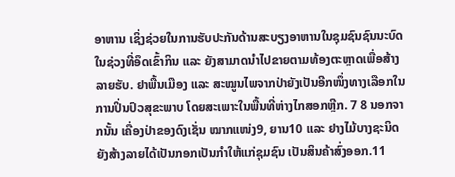ອາຫານ ເຊິ່ງຊ່ວຍໃນການຮັບປະກັນດ້ານສະບຽງອາຫານໃນຊຸມຊົນຊົນນະບົດ ໃນຊ່ວງທີ່ອຶດເຂົ້າກິນ ແລະ ຍັງສາມາດນຳໄປຂາຍຕາມທ້ອງຕະຫຼາດເພື່ອສ້າງລາຍຮັບ. ຢາພື້ນເມືອງ ແລະ ສະໝູນໄພຈາກປ່າຍັງເປັນອີກໜຶ່ງທາງເລືອກໃນການປິ່ນປົວສຸຂະພາບ ໂດຍສະເພາະໃນພື້ນທີ່ຫ່າງໄກສອກຫຼີກ. 7 8 ນອກຈາກນັ້ນ ເຄື່ອງປ່າຂອງດົງເຊັ່ນ ໝາກແໜ່ງ9, ຍານ10 ແລະ ຢາງໄມ້ບາງຊະນິດ ຍັງສ້າງລາຍໄດ້ເປັນກອກເປັນກຳໃຫ້ແກ່ຊຸມຊົນ ເປັນສິນຄ້າສົ່ງອອກ.11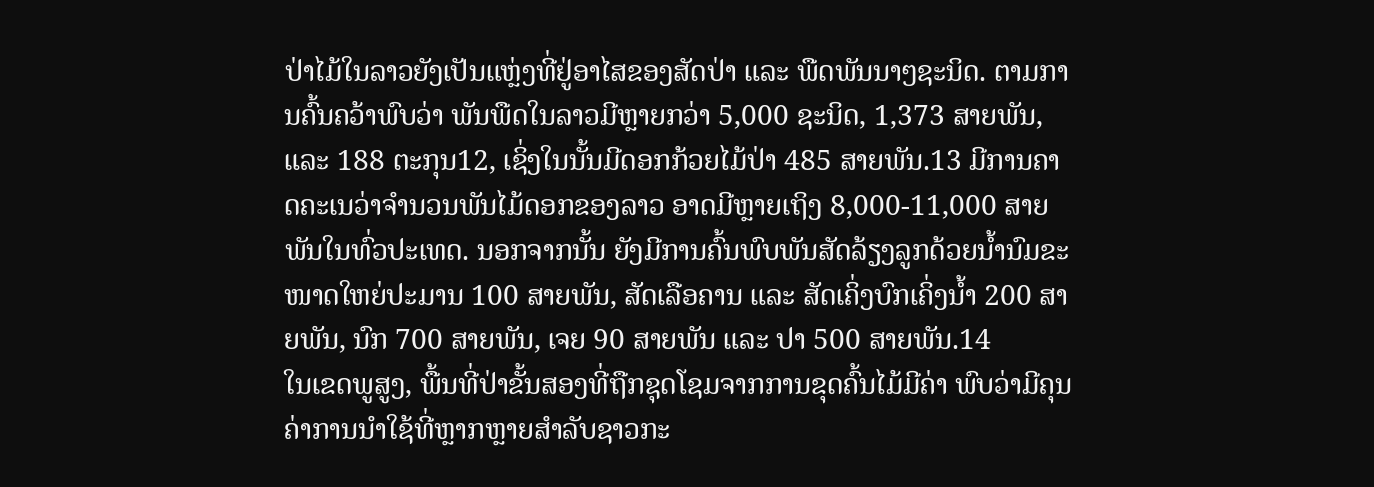ປ່າໄມ້ໃນລາວຍັງເປັນແຫຼ່ງທີ່ຢູ່ອາໄສຂອງສັດປ່າ ແລະ ພືດພັນນາໆຊະນິດ. ຕາມການຄົ້ນຄວ້າພົບວ່າ ພັນພືດໃນລາວມີຫຼາຍກວ່າ 5,000 ຊະນິດ, 1,373 ສາຍພັນ, ແລະ 188 ຕະກຸນ12, ເຊິ່ງໃນນັ້ນມີດອກກ້ວຍໄມ້ປ່າ 485 ສາຍພັນ.13 ມີການຄາດຄະເນວ່າຈຳນວນພັນໄມ້ດອກຂອງລາວ ອາດມີຫຼາຍເຖິງ 8,000-11,000 ສາຍພັນໃນທົ່ວປະເທດ. ນອກຈາກນັ້ນ ຍັງມີການຄົ້ນພົບພັນສັດລ້ຽງລູກດ້ວຍນ້ຳນົມຂະໜາດໃຫຍ່ປະມານ 100 ສາຍພັນ, ສັດເລືອຄານ ແລະ ສັດເຄິ່ງບົກເຄິ່ງນ້ຳ 200 ສາຍພັນ, ນົກ 700 ສາຍພັນ, ເຈຍ 90 ສາຍພັນ ແລະ ປາ 500 ສາຍພັນ.14
ໃນເຂດພູສູງ, ພື້ນທີ່ປ່າຂັ້ນສອງທີ່ຖືກຊຸດໂຊມຈາກການຂຸດຄົ້ນໄມ້ມີຄ່າ ພົບວ່າມີຄຸນຄ່າການນຳໃຊ້ທີ່ຫຼາກຫຼາຍສຳລັບຊາວກະ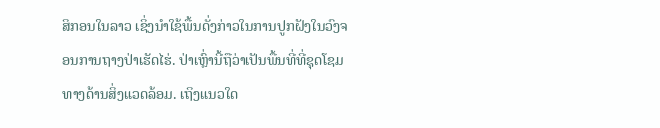ສິກອນໃນລາວ ເຊິ່ງນໍາໃຊ້ພື້ນດັ່ງກ່າວໃນການປູກຝັງໃນວົງຈອນການຖາງປ່າເຮັດໄຮ່. ປ່າເຫຼົ່ານີ້ຖືວ່າເປັນພື້ນທີ່ທີ່ຊຸດໂຊມທາງດ້ານສິ່ງແວດລ້ອມ. ເຖິງແນວໃດ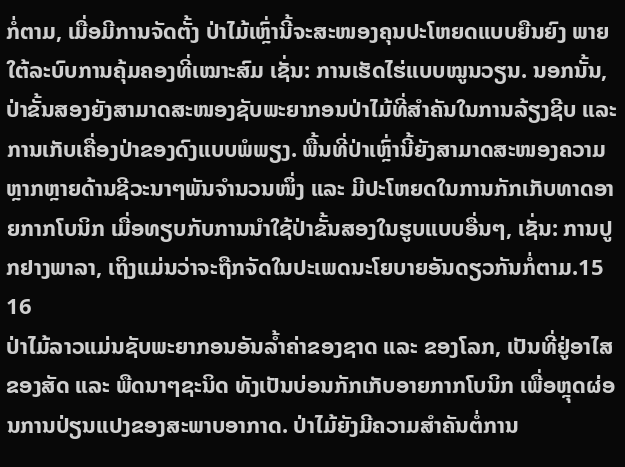ກໍ່ຕາມ, ເມື່ອມີການຈັດຕັ້ງ ປ່າໄມ້ເຫຼົ່ານີ້ຈະສະໜອງຄຸນປະໂຫຍດແບບຍືນຍົງ ພາຍໃຕ້ລະບົບການຄຸ້ມຄອງທີ່ເໝາະສົມ ເຊັ່ນ: ການເຮັດໄຮ່ແບບໝູນວຽນ. ນອກນັ້ນ, ປ່າຂັ້ນສອງຍັງສາມາດສະໜອງຊັບພະຍາກອນປ່າໄມ້ທີ່ສຳຄັນໃນການລ້ຽງຊີບ ແລະ ການເກັບເຄື່ອງປ່າຂອງດົງແບບພໍພຽງ. ພື້ນທີ່ປ່າເຫຼົ່ານີ້ຍັງສາມາດສະໜອງຄວາມຫຼາກຫຼາຍດ້ານຊີວະນາໆພັນຈຳນວນໜຶ່ງ ແລະ ມີປະໂຫຍດໃນການກັກເກັບທາດອາຍກາກໂບນິກ ເມື່ອທຽບກັບການນຳໃຊ້ປ່າຂັ້ນສອງໃນຮູບແບບອື່ນໆ, ເຊັ່ນ: ການປູກຢາງພາລາ, ເຖິງແມ່ນວ່າຈະຖືກຈັດໃນປະເພດນະໂຍບາຍອັນດຽວກັນກໍ່ຕາມ.15 16
ປ່າໄມ້ລາວແມ່ນຊັບພະຍາກອນອັນລ້ຳຄ່າຂອງຊາດ ແລະ ຂອງໂລກ, ເປັນທີ່ຢູ່ອາໄສຂອງສັດ ແລະ ພືດນາໆຊະນິດ ທັງເປັນບ່ອນກັກເກັບອາຍກາກໂບນິກ ເພື່ອຫຼຸດຜ່ອນການປ່ຽນແປງຂອງສະພາບອາກາດ. ປ່າໄມ້ຍັງມີຄວາມສໍາຄັນຕໍ່ການ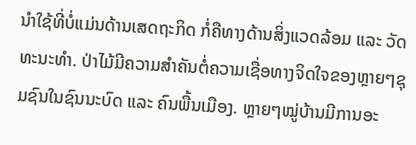ນໍາໃຊ້ທີ່ບໍ່ແມ່ນດ້ານເສດຖະກິດ ກໍ່ຄືທາງດ້ານສິ່ງແວດລ້ອມ ແລະ ວັດທະນະທໍາ. ປ່າໄມ້ມີຄວາມສໍາຄັນຕໍ່ຄວາມເຊື່ອທາງຈິດໃຈຂອງຫຼາຍໆຊຸມຊົນໃນຊົນນະບົດ ແລະ ຄົນພື້ນເມືອງ. ຫຼາຍໆໝູ່ບ້ານມີການອະ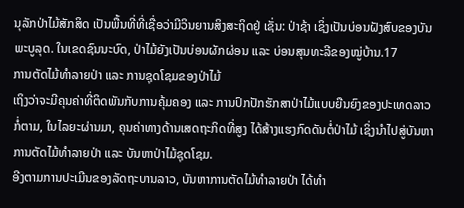ນຸລັກປ່າໄມ້ສັກສິດ ເປັນພື້ນທີ່ທີ່ເຊື່ອວ່າມີວິນຍານສິງສະຖິດຢູ່ ເຊັ່ນ: ປ່າຊ້າ ເຊິ່ງເປັນບ່ອນຝັງສົບຂອງບັນພະບູລຸດ. ໃນເຂດຊົນນະບົດ, ປ່າໄມ້ຍັງເປັນບ່ອນຜັກຜ່ອນ ແລະ ບ່ອນສຸນທະລີຂອງໝູ່ບ້ານ.17
ການຕັດໄມ້ທຳລາຍປ່າ ແລະ ການຊຸດໂຊມຂອງປ່າໄມ້
ເຖິງວ່າຈະມີຄຸນຄ່າທີ່ຕິດພັນກັບການຄຸ້ມຄອງ ແລະ ການປົກປັກຮັກສາປ່າໄມ້ແບບຍືນຍົງຂອງປະເທດລາວກໍ່ຕາມ, ໃນໄລຍະຜ່ານມາ, ຄຸນຄ່າທາງດ້ານເສດຖະກິດທີ່ສູງ ໄດ້ສ້າງແຮງກົດດັນຕໍ່ປ່າໄມ້ ເຊິ່ງນໍາໄປສູ່ບັນຫາການຕັດໄມ້ທໍາລາຍປ່າ ແລະ ບັນຫາປ່າໄມ້ຊຸດໂຊມ.
ອີງຕາມການປະເມີນຂອງລັດຖະບານລາວ, ບັນຫາການຕັດໄມ້ທໍາລາຍປ່າ ໄດ້ທຳ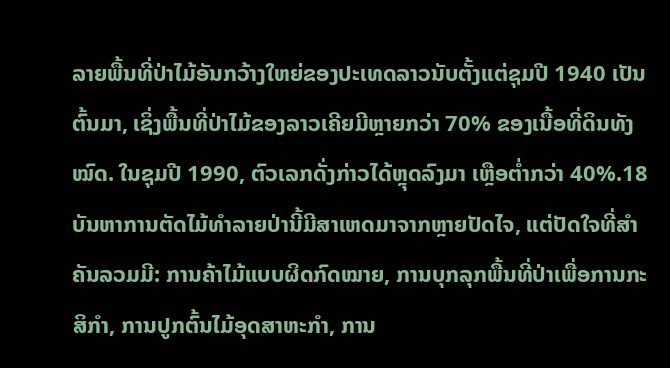ລາຍພື້ນທີ່ປ່າໄມ້ອັນກວ້າງໃຫຍ່ຂອງປະເທດລາວນັບຕັ້ງແຕ່ຊຸມປີ 1940 ເປັນຕົ້ນມາ, ເຊິ່ງພື້ນທີ່ປ່າໄມ້ຂອງລາວເຄີຍມີຫຼາຍກວ່າ 70% ຂອງເນື້ອທີ່ດິນທັງໝົດ. ໃນຊຸມປີ 1990, ຕົວເລກດັ່ງກ່າວໄດ້ຫຼຸດລົງມາ ເຫຼືອຕໍ່າກວ່າ 40%.18 ບັນຫາການຕັດໄມ້ທໍາລາຍປ່ານີ້ມີສາເຫດມາຈາກຫຼາຍປັດໄຈ, ແຕ່ປັດໃຈທີ່ສຳຄັນລວມມີ: ການຄ້າໄມ້ແບບຜິດກົດໝາຍ, ການບຸກລຸກພື້ນທີ່ປ່າເພື່ອການກະສິກໍາ, ການປູກຕົ້ນໄມ້ອຸດສາຫະກໍາ, ການ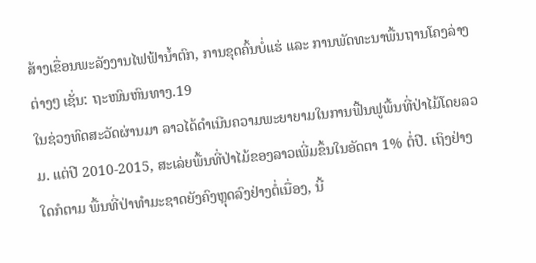ສ້າງເຂື່ອນພະລັງງານໄຟຟ້ານໍ້າຕົກ, ການຂຸດຄົ້ນບໍ່ແຮ່ ແລະ ການພັດທະນາພື້ນຖານໂຄງລ່າງຕ່າງໆ ເຊັ່ນ: ຖະໜົນຫົນທາງ.19
ໃນຊ່ວງທົດສະວັດຜ່ານມາ ລາວໄດ້ດຳເນີນຄວາມພະຍາຍາມໃນການຟື້ນຟູພື້ນທີ່ປ່າໄມ້ໂດຍລວມ. ແຕ່ປີ 2010-2015, ສະເລ່ຍພື້ນທີ່ປ່າໄມ້ຂອງລາວເພີ່ມຂຶ້ນໃນອັດຕາ 1% ຕໍ່ປີ. ເຖິງຢ່າງໃດກໍຕາມ ພື້ນທີ່ປ່າທຳມະຊາດຍັງຄົງຫຼຸດລົງຢ່າງຕໍ່ເນື່ອງ, ນີ້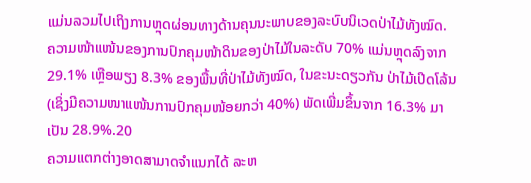ແມ່ນລວມໄປເຖິງການຫຼຸດຜ່ອນທາງດ້ານຄຸນນະພາບຂອງລະບົບນິເວດປ່າໄມ້ທັງໝົດ. ຄວາມໜ້າແໜ້ນຂອງການປົກຄຸມໜ້າດິນຂອງປ່າໄມ້ໃນລະດັບ 70% ແມ່ນຫຼຸດລົງຈາກ 29.1% ເຫຼືອພຽງ 8.3% ຂອງພື້ນທີ່ປ່າໄມ້ທັງໝົດ, ໃນຂະນະດຽວກັນ ປ່າໄມ້ເປີດໂລ້ນ (ເຊິ່ງມີຄວາມໜາແໜ້ນການປົກຄຸມໜ້ອຍກວ່າ 40%) ພັດເພີ່ມຂຶ້ນຈາກ 16.3% ມາເປັນ 28.9%.20
ຄວາມແຕກຕ່າງອາດສາມາດຈຳແນກໄດ້ ລະຫ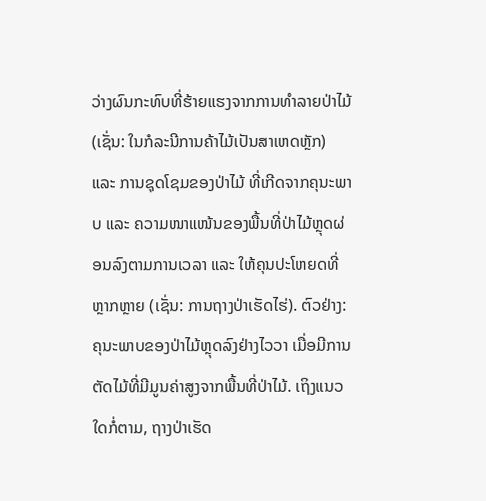ວ່າງຜົນກະທົບທີ່ຮ້າຍແຮງຈາກການທຳລາຍປ່າໄມ້ (ເຊັ່ນ: ໃນກໍລະນີການຄ້າໄມ້ເປັນສາເຫດຫຼັກ) ແລະ ການຊຸດໂຊມຂອງປ່າໄມ້ ທີ່ເກີດຈາກຄຸນະພາບ ແລະ ຄວາມໜາແໜ້ນຂອງພື້ນທີ່ປ່າໄມ້ຫຼຸດຜ່ອນລົງຕາມການເວລາ ແລະ ໃຫ້ຄຸນປະໂຫຍດທີ່ຫຼາກຫຼາຍ (ເຊັ່ນ: ການຖາງປ່າເຮັດໄຮ່). ຕົວຢ່າງ: ຄຸນະພາບຂອງປ່າໄມ້ຫຼຸດລົງຢ່າງໄວວາ ເມື່ອມີການຕັດໄມ້ທີ່ມີມູນຄ່າສູງຈາກພື້ນທີ່ປ່າໄມ້. ເຖິງແນວໃດກໍ່ຕາມ, ຖາງປ່າເຮັດ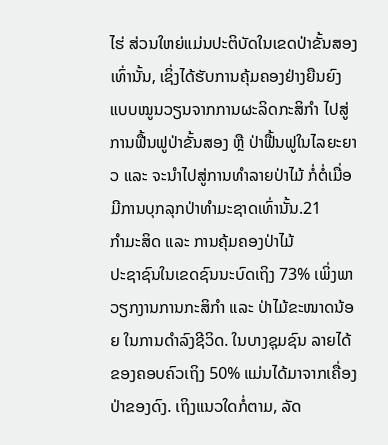ໄຮ່ ສ່ວນໃຫຍ່ແມ່ນປະຕິບັດໃນເຂດປ່າຂັ້ນສອງເທົ່ານັ້ນ, ເຊິ່ງໄດ້ຮັບການຄຸ້ມຄອງຢ່າງຍືນຍົງແບບໝູນວຽນຈາກການຜະລິດກະສິກຳ ໄປສູ່ການຟື້ນຟູປ່າຂັ້ນສອງ ຫຼື ປ່າຟື້ນຟູໃນໄລຍະຍາວ ແລະ ຈະນຳໄປສູ່ການທໍາລາຍປ່າໄມ້ ກໍ່ຕໍ່ເມື່ອມີການບຸກລຸກປ່າທຳມະຊາດເທົ່ານັ້ນ.21
ກຳມະສິດ ແລະ ການຄຸ້ມຄອງປ່າໄມ້
ປະຊາຊົນໃນເຂດຊົນນະບົດເຖິງ 73% ເພິ່ງພາວຽກງານການກະສິກໍາ ແລະ ປ່າໄມ້ຂະໜາດນ້ອຍ ໃນການດໍາລົງຊີວິດ. ໃນບາງຊຸມຊົນ ລາຍໄດ້ຂອງຄອບຄົວເຖິງ 50% ແມ່ນໄດ້ມາຈາກເຄື່ອງປ່າຂອງດົງ. ເຖິງແນວໃດກໍ່ຕາມ, ລັດ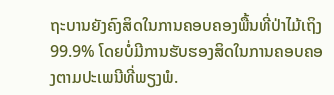ຖະບານຍັງຄົງສິດໃນການຄອບຄອງພື້ນທີ່ປ່າໄມ້ເຖິງ 99.9% ໂດຍບໍ່ມີການຮັບຮອງສິດໃນການຄອບຄອງຕາມປະເພນີທີ່ພຽງພໍ.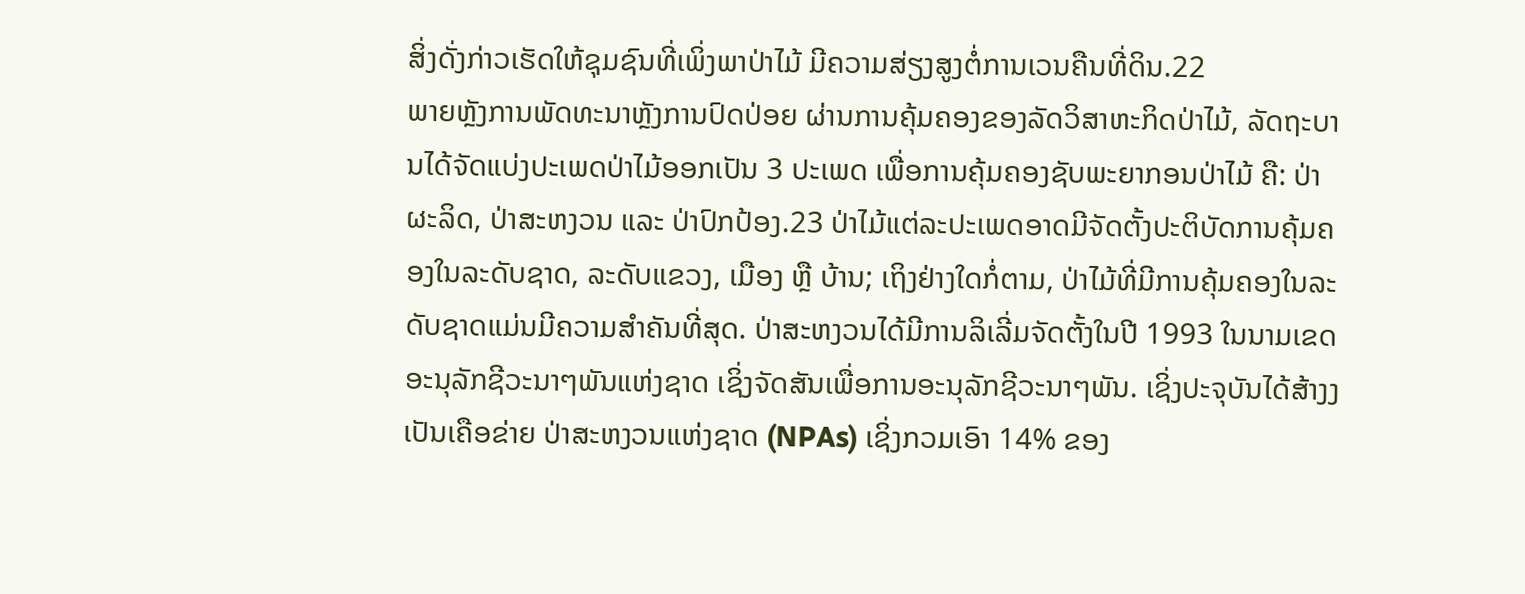ສິ່ງດັ່ງກ່າວເຮັດໃຫ້ຊຸມຊົນທີ່ເພິ່ງພາປ່າໄມ້ ມີຄວາມສ່ຽງສູງຕໍ່ການເວນຄືນທີ່ດິນ.22
ພາຍຫຼັງການພັດທະນາຫຼັງການປົດປ່ອຍ ຜ່ານການຄຸ້ມຄອງຂອງລັດວິສາຫະກິດປ່າໄມ້, ລັດຖະບານໄດ້ຈັດແບ່ງປະເພດປ່າໄມ້ອອກເປັນ 3 ປະເພດ ເພື່ອການຄຸ້ມຄອງຊັບພະຍາກອນປ່າໄມ້ ຄື: ປ່າຜະລິດ, ປ່າສະຫງວນ ແລະ ປ່າປົກປ້ອງ.23 ປ່າໄມ້ແຕ່ລະປະເພດອາດມີຈັດຕັ້ງປະຕິບັດການຄຸ້ມຄອງໃນລະດັບຊາດ, ລະດັບແຂວງ, ເມືອງ ຫຼື ບ້ານ; ເຖິງຢ່າງໃດກໍ່ຕາມ, ປ່າໄມ້ທີ່ມີການຄຸ້ມຄອງໃນລະດັບຊາດແມ່ນມີຄວາມສໍາຄັນທີ່ສຸດ. ປ່າສະຫງວນໄດ້ມີການລິເລີ່ມຈັດຕັ້ງໃນປີ 1993 ໃນນາມເຂດອະນຸລັກຊີວະນາໆພັນແຫ່ງຊາດ ເຊິ່ງຈັດສັນເພື່ອການອະນຸລັກຊີວະນາໆພັນ. ເຊິ່ງປະຈຸບັນໄດ້ສ້າງງເປັນເຄືອຂ່າຍ ປ່າສະຫງວນແຫ່ງຊາດ (NPAs) ເຊິ່ງກວມເອົາ 14% ຂອງ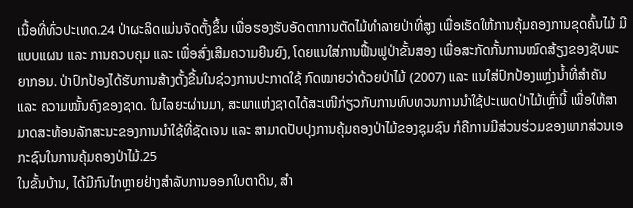ເນື້ອທີ່ທົ່ວປະເທດ.24 ປ່າຜະລິດແມ່ນຈັດຕັ້ງຂຶ້ນ ເພື່ອຮອງຮັບອັດຕາການຕັດໄມ້ທໍາລາຍປ່າທີ່ສູງ ເພື່ອເຮັດໃຫ້ການຄຸ້ມຄອງການຂຸດຄົ້ນໄມ້ ມີແບບແຜນ ແລະ ການຄວບຄຸມ ແລະ ເພື່ອສົ່ງເສີມຄວາມຍືນຍົງ, ໂດຍແນໃສ່ການຟື້ນຟູປ່າຂັ້ນສອງ ເພື່ອສະກັດກັ້ນການໝົດສ້ຽງຂອງຊັບພະຍາກອນ. ປ່າປົກປ້ອງໄດ້ຮັບການສ້າງຕັ້ງຂື້ນໃນຊ່ວງການປະກາດໃຊ້ ກົດໝາຍວ່າດ້ວຍປ່າໄມ້ (2007) ແລະ ແນໃສ່ປົກປ້ອງແຫຼ່ງນໍ້າທີ່ສຳຄັນ ແລະ ຄວາມໝັ້ນຄົງຂອງຊາດ. ໃນໄລຍະຜ່ານມາ, ສະພາແຫ່ງຊາດໄດ້ສະເໜີກ່ຽວກັບການທົບທວນການນໍາໃຊ້ປະເພດປ່າໄມ້ເຫຼົ່ານີ້ ເພື່ອໃຫ້ສາມາດສະທ້ອນລັກສະນະຂອງການນໍາໃຊ້ທີ່ຊັດເຈນ ແລະ ສາມາດປັບປຸງການຄຸ້ມຄອງປ່າໄມ້ຂອງຊຸມຊົນ ກໍຄືການມີສ່ວນຮ່ວມຂອງພາກສ່ວນເອກະຊົນໃນການຄຸ້ມຄອງປ່າໄມ້.25
ໃນຂັ້ນບ້ານ, ໄດ້ມີກົນໄກຫຼາຍຢ່າງສໍາລັບການອອກໃບຕາດິນ, ສຳ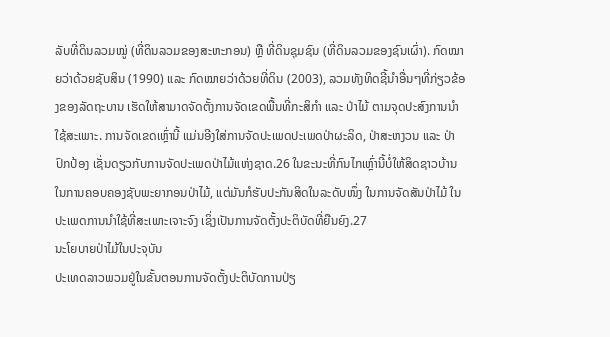ລັບທີ່ດິນລວມໝູ່ (ທີ່ດິນລວມຂອງສະຫະກອນ) ຫຼື ທີ່ດິນຊຸມຊົນ (ທີ່ດິນລວມຂອງຊົນເຜົ່າ). ກົດໝາຍວ່າດ້ວຍຊັບສິນ (1990) ແລະ ກົດໝາຍວ່າດ້ວຍທີ່ດິນ (2003), ລວມທັງທິດຊີ້ນຳອື່ນໆທີ່ກ່ຽວຂ້ອງຂອງລັດຖະບານ ເຮັດໃຫ້ສາມາດຈັດຕັ້ງການຈັດເຂດພື້ນທີ່ກະສິກໍາ ແລະ ປ່າໄມ້ ຕາມຈຸດປະສົງການນຳໃຊ້ສະເພາະ. ການຈັດເຂດເຫຼົ່ານີ້ ແມ່ນອີງໃສ່ການຈັດປະເພດປະເພດປ່າຜະລິດ, ປ່າສະຫງວນ ແລະ ປ່າປົກປ້ອງ ເຊັ່ນດຽວກັບການຈັດປະເພດປ່າໄມ້ແຫ່ງຊາດ.26 ໃນຂະນະທີ່ກົນໄກເຫຼົ່ານີ້ບໍ່ໃຫ້ສິດຊາວບ້ານໃນການຄອບຄອງຊັບພະຍາກອນປ່າໄມ້, ແຕ່ມັນກໍຮັບປະກັນສິດໃນລະດັບໜຶ່ງ ໃນການຈັດສັນປ່າໄມ້ ໃນປະເພດການນຳໃຊ້ທີ່ສະເພາະເຈາະຈົງ ເຊິ່ງເປັນການຈັດຕັ້ງປະຕິບັດທີ່ຍືນຍົງ.27
ນະໂຍບາຍປ່າໄມ້ໃນປະຈຸບັນ
ປະເທດລາວພວມຢູ່ໃນຂັ້ນຕອນການຈັດຕັ້ງປະຕິບັດການປ່ຽ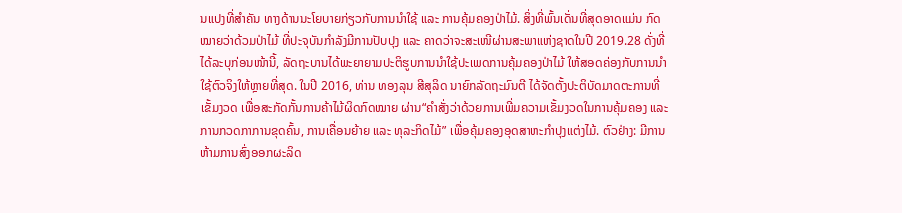ນແປງທີ່ສໍາຄັນ ທາງດ້ານນະໂຍບາຍກ່ຽວກັບການນໍາໃຊ້ ແລະ ການຄຸ້ມຄອງປ່າໄມ້. ສິ່ງທີ່ພົ້ນເດັ່ນທີ່ສຸດອາດແມ່ນ ກົດໝາຍວ່າດ້ວມປ່າໄມ້ ທີ່ປະຈຸບັນກຳລັງມີການປັບປຸງ ແລະ ຄາດວ່າຈະສະເໜີຜ່ານສະພາແຫ່ງຊາດໃນປີ 2019.28 ດັ່ງທີ່ໄດ້ລະບຸກ່ອນໜ້ານີ້, ລັດຖະບານໄດ້ພະຍາຍາມປະຕິຮູບການນໍາໃຊ້ປະເພດການຄຸ້ມຄອງປ່າໄມ້ ໃຫ້ສອດຄ່ອງກັບການນໍາໃຊ້ຕົວຈິງໃຫ້ຫຼາຍທີ່ສຸດ. ໃນປີ 2016, ທ່ານ ທອງລຸນ ສີສຸລິດ ນາຍົກລັດຖະມົນຕີ ໄດ້ຈັດຕັ້ງປະຕິບັດມາດຕະການທີ່ເຂັ້ມງວດ ເພື່ອສະກັດກັ້ນການຄ້າໄມ້ຜິດກົດໝາຍ ຜ່ານ“ຄໍາສັ່ງວ່າດ້ວຍການເພີ່ມຄວາມເຂັ້ມງວດໃນການຄຸ້ມຄອງ ແລະ ການກວດກາການຂຸດຄົ້ນ, ການເຄື່ອນຍ້າຍ ແລະ ທຸລະກິດໄມ້” ເພື່ອຄຸ້ມຄອງອຸດສາຫະກໍາປຸງແຕ່ງໄມ້. ຕົວຢ່າງ: ມີການຫ້າມການສົ່ງອອກຜະລິດ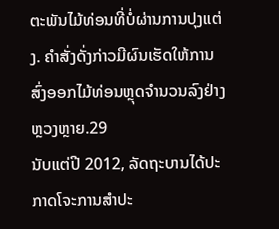ຕະພັນໄມ້ທ່ອນທີ່ບໍ່ຜ່ານການປຸງແຕ່ງ. ຄໍາສັ່ງດັ່ງກ່າວມີຜົນເຮັດໃຫ້ການສົ່ງອອກໄມ້ທ່ອນຫຼຸດຈຳນວນລົງຢ່າງຫຼວງຫຼາຍ.29
ນັບແຕ່ປີ 2012, ລັດຖະບານໄດ້ປະກາດໂຈະການສໍາປະ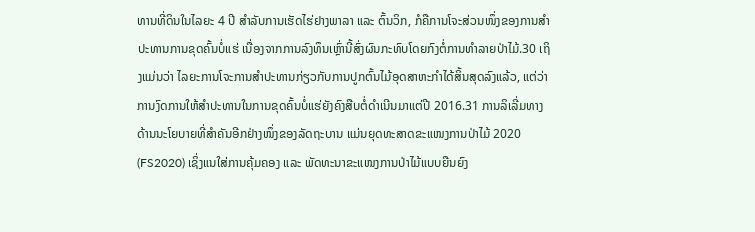ທານທີ່ດິນໃນໄລຍະ 4 ປີ ສໍາລັບການເຮັດໄຮ່ຢາງພາລາ ແລະ ຕົ້ນວິກ, ກໍຄືການໂຈະສ່ວນໜຶ່ງຂອງການສຳປະທານການຂຸດຄົ້ນບໍ່ແຮ່ ເນື່ອງຈາກການລົງທຶນເຫຼົ່ານີ້ສົ່ງຜົນກະທົບໂດຍກົງຕໍ່ການທຳລາຍປ່າໄມ້.30 ເຖິງແມ່ນວ່າ ໄລຍະການໂຈະການສຳປະທານກ່ຽວກັບການປູກຕົ້ນໄມ້ອຸດສາຫະກຳໄດ້ສິ້ນສຸດລົງແລ້ວ, ແຕ່ວ່າການງົດການໃຫ້ສຳປະທານໃນການຂຸດຄົ້ນບໍ່ແຮ່ຍັງຄົງສືບຕໍ່ດຳເນີນມາແຕ່ປີ 2016.31 ການລິເລີ່ມທາງດ້ານນະໂຍບາຍທີ່ສໍາຄັນອີກຢ່າງໜຶ່ງຂອງລັດຖະບານ ແມ່ນຍຸດທະສາດຂະແໜງການປ່າໄມ້ 2020 (FS2020) ເຊິ່ງແນໃສ່ການຄຸ້ມຄອງ ແລະ ພັດທະນາຂະແໜງການປ່າໄມ້ແບບຍືນຍົງ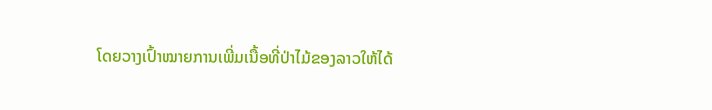ໂດຍວາງເປົ້າໝາຍການເພີ່ມເນື້ອທີ່ປ່າໄມ້ຂອງລາວໃຫ້ໄດ້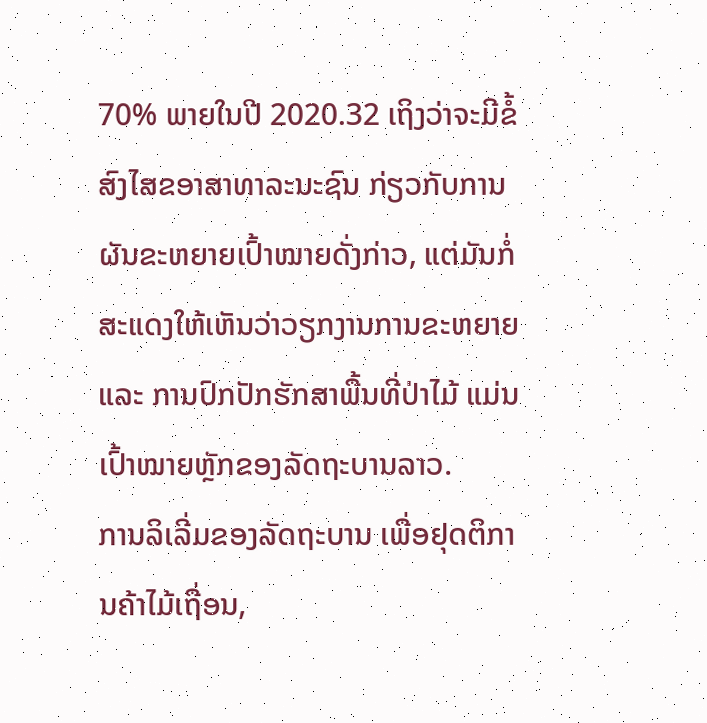70% ພາຍໃນປີ 2020.32 ເຖິງວ່າຈະມີຂໍ້ສົງໄສຂອາສາທາລະນະຊົນ ກ່ຽວກັບການຜັນຂະຫຍາຍເປົ້າໝາຍດັ່ງກ່າວ, ແຕ່ມັນກໍ່ສະແດງໃຫ້ເຫັນວ່າວຽກງານການຂະຫຍາຍ ແລະ ການປົກປັກຮັກສາພື້ນທີ່ປ່າໄມ້ ແມ່ນເປົ້າໝາຍຫຼັກຂອງລັດຖະບານລາວ.
ການລິເລີ່ມຂອງລັດຖະບານ ເພື່ອຢຸດຕິການຄ້າໄມ້ເຖື່ອນ,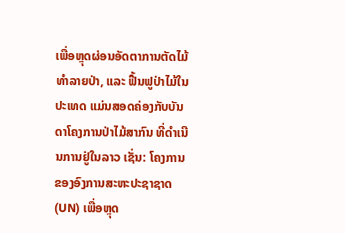ເພື່ອຫຼຸດຜ່ອນອັດຕາການຕັດໄມ້ທໍາລາຍປ່າ, ແລະ ຟື້ນຟູປ່າໄມ້ໃນປະເທດ ແມ່ນສອດຄ່ອງກັບບັນດາໂຄງການປ່າໄມ້ສາກົນ ທີ່ດໍາເນີນການຢູ່ໃນລາວ ເຊັ່ນ: ໂຄງການຂອງອົງການສະຫະປະຊາຊາດ (UN) ເພື່ອຫຼຸດ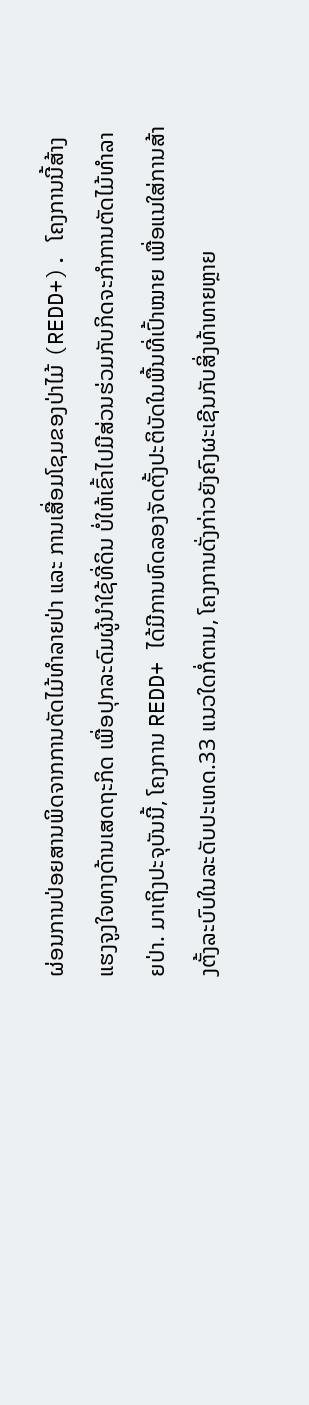ຜ່ອນການປ່ອຍສານພິດຈາກການຕັດໄມ້ທໍາລາຍປ່າ ແລະ ການເສື່ອມໂຊມຂອງປ່າໄມ້ (REDD+). ໂຄງການນີ້ສ້າງແຮງຈູງໃຈທາງດ້ານເສດຖະກິດ ເພື່ອປຸກລະດົມຜູ້ນໍາໃຊ້ທີ່ດິນ ບໍ່ໃຫ້ເຂົ້າໄປມີສ່ວນຮ່ວມກັບກິດຈະກໍາການຕັດໄມ້ທໍາລາຍປ່າ. ມາເຖິງປະຈຸບັນນີ້, ໂຄງການ REDD+ ໄດ້ມີການທົດລອງຈັດຕັ້ງປະຕິບັດໃນພື້ນທີ່ເປົ້າໝາຍ ເພື່ອແນໃສ່ການສ້າງຕັ້ງລະບົບໃນລະດັບປະເທດ.33 ແນວໃດກໍ່ຕາມ, ໂຄງການດັ່ງກ່າວຍັງຄົງຜະເຊີນກັບສິ່ງທ້າທາຍຫຼາຍ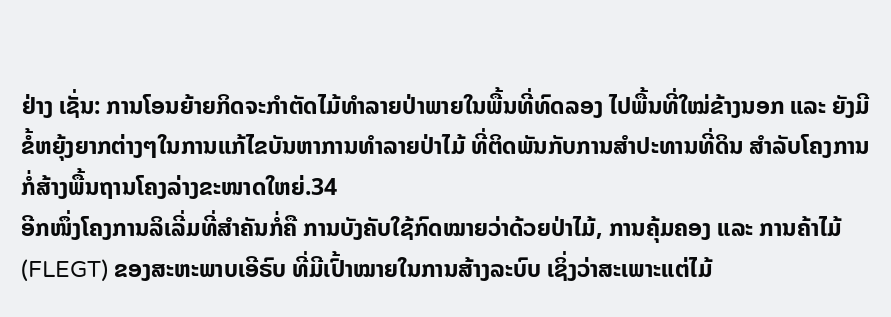ຢ່າງ ເຊັ່ນ: ການໂອນຍ້າຍກິດຈະກໍາຕັດໄມ້ທໍາລາຍປ່າພາຍໃນພື້ນທີ່ທົດລອງ ໄປພື້ນທີ່ໃໝ່ຂ້າງນອກ ແລະ ຍັງມີຂໍ້ຫຍຸ້ງຍາກຕ່າງໆໃນການແກ້ໄຂບັນຫາການທໍາລາຍປ່າໄມ້ ທີ່ຕິດພັນກັບການສໍາປະທານທີ່ດິນ ສຳລັບໂຄງການກໍ່ສ້າງພື້ນຖານໂຄງລ່າງຂະໜາດໃຫຍ່.34
ອີກໜຶ່ງໂຄງການລິເລີ່ມທີ່ສໍາຄັນກໍ່ຄື ການບັງຄັບໃຊ້ກົດໝາຍວ່າດ້ວຍປ່າໄມ້, ການຄຸ້ມຄອງ ແລະ ການຄ້າໄມ້ (FLEGT) ຂອງສະຫະພາບເອີຣົບ ທີ່ມີເປົ້າໝາຍໃນການສ້າງລະບົບ ເຊິ່ງວ່າສະເພາະແຕ່ໄມ້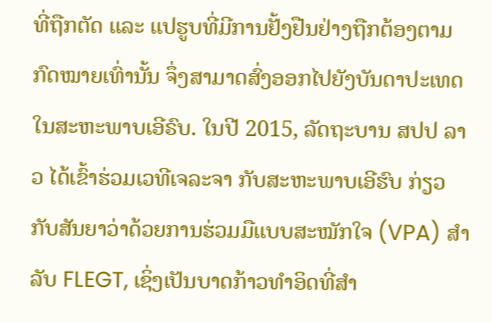ທີ່ຖືກຕັດ ແລະ ແປຮູບທີ່ມີການຢັ້ງຢືນຢ່າງຖືກຕ້ອງຕາມກົດໝາຍເທົ່ານັ້ນ ຈຶ່ງສາມາດສົ່ງອອກໄປຍັງບັນດາປະເທດໃນສະຫະພາບເອີຣົບ. ໃນປີ 2015, ລັດຖະບານ ສປປ ລາວ ໄດ້ເຂົ້າຮ່ວມເວທີເຈລະຈາ ກັບສະຫະພາບເອີຮົບ ກ່ຽວກັບສັນຍາວ່າດ້ວຍການຮ່ວມມືແບບສະໝັກໃຈ (VPA) ສໍາລັບ FLEGT, ເຊິ່ງເປັນບາດກ້າວທໍາອິດທີ່ສໍາ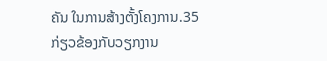ຄັນ ໃນການສ້າງຕັ້ງໂຄງການ.35
ກ່ຽວຂ້ອງກັບວຽກງານ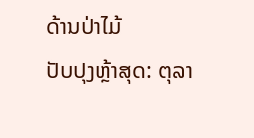ດ້ານປ່າໄມ້
ປັບປຸງຫຼ້າສຸດ: ຕຸລາ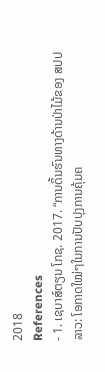2018
References
- 1. ເຊບາສ໌ຕຽນ ໂກຊ. 2017. “ການດິ້ນຮົນທາງດ້ານປ່າໄມ້ຂອງ ສປປ ລາວ: ໂອກາດໃໝ່ໆໃນການປັບປຸງການຄຸ້ມຄ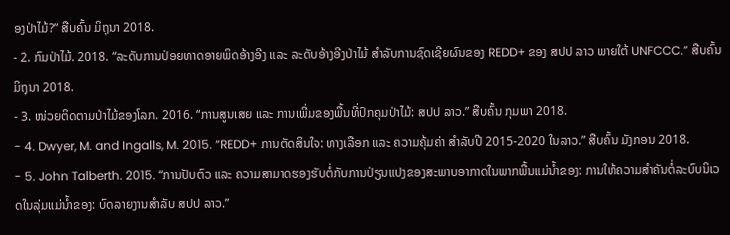ອງປ່າໄມ້?” ສືບຄົ້ນ ມິຖຸນາ 2018.
- 2. ກົມປ່າໄມ້. 2018. “ລະດັບການປ່ອຍທາດອາຍພິດອ້າງອີງ ແລະ ລະດັບອ້າງອີງປ່າໄມ້ ສຳລັບການຊົດເຊີຍຜົນຂອງ REDD+ ຂອງ ສປປ ລາວ ພາຍໃຕ້ UNFCCC.” ສືບຄົ້ນ ມິຖຸນາ 2018.
- 3. ໜ່ວຍຕິດຕາມປ່າໄມ້ຂອງໂລກ. 2016. “ການສູນເສຍ ແລະ ການເພີ່ມຂອງພື້ນທີ່ປົກຄຸມປ່າໄມ້: ສປປ ລາວ.” ສືບຄົ້ນ ກຸມພາ 2018.
- 4. Dwyer, M. and Ingalls, M. 2015. “REDD+ ການຕັດສິນໃຈ: ທາງເລືອກ ແລະ ຄວາມຄຸ້ມຄ່າ ສໍາລັບປີ 2015-2020 ໃນລາວ.” ສືບຄົ້ນ ມັງກອນ 2018.
- 5. John Talberth. 2015. “ການປັບຕົວ ແລະ ຄວາມສາມາດຮອງຮັບຕໍ່ກັບການປ່ຽນແປງຂອງສະພາບອາກາດໃນພາກພື້ນແມ່ນ້ຳຂອງ: ການໃຫ້ຄວາມສໍາຄັນຕໍ່ລະບົບນິເວດໃນລຸ່ມແມ່ນໍ້າຂອງ: ບົດລາຍງານສໍາລັບ ສປປ ລາວ.”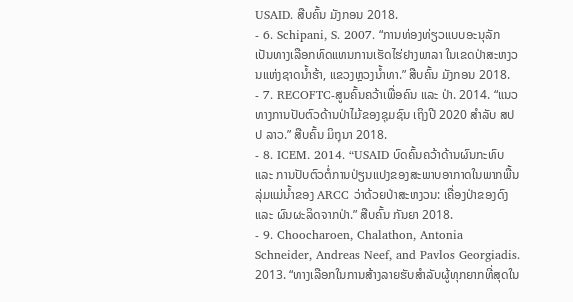USAID. ສືບຄົ້ນ ມັງກອນ 2018.
- 6. Schipani, S. 2007. “ການທ່ອງທ່ຽວແບບອະນຸລັກ ເປັນທາງເລືອກທົດແທນການເຮັດໄຮ່ຢາງພາລາ ໃນເຂດປ່າສະຫງວນແຫ່ງຊາດນໍ້າຮ້າ, ແຂວງຫຼວງນໍ້າທາ.” ສືບຄົ້ນ ມັງກອນ 2018.
- 7. RECOFTC-ສູນຄົ້ນຄວ້າເພື່ອຄົນ ແລະ ປ່າ. 2014. “ແນວທາງການປັບຕົວດ້ານປ່າໄມ້ຂອງຊຸມຊົນ ເຖິງປີ 2020 ສຳລັບ ສປປ ລາວ.” ສືບຄົ້ນ ມິຖຸນາ 2018.
- 8. ICEM. 2014. “USAID ບົດຄົ້ນຄວ້າດ້ານຜົນກະທົບ ແລະ ການປັບຕົວຕໍ່ການປ່ຽນແປງຂອງສະພາບອາກາດໃນພາກພື້ນລຸ່ມແມ່ນ້ຳຂອງ ARCC ວ່າດ້ວຍປ່າສະຫງວນ: ເຄື່ອງປ່າຂອງດົງ ແລະ ຜົນຜະລິດຈາກປ່າ.” ສືບຄົ້ນ ກັນຍາ 2018.
- 9. Choocharoen, Chalathon, Antonia Schneider, Andreas Neef, and Pavlos Georgiadis. 2013. “ທາງເລືອກໃນການສ້າງລາຍຮັບສຳລັບຜູ້ທຸກຍາກທີ່ສຸດໃນ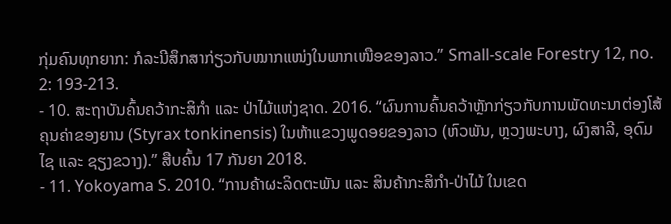ກຸ່ມຄົນທຸກຍາກ: ກໍລະນີສຶກສາກ່ຽວກັບໝາກແໜ່ງໃນພາກເໜືອຂອງລາວ.” Small-scale Forestry 12, no. 2: 193-213.
- 10. ສະຖາບັນຄົ້ນຄວ້າກະສິກຳ ແລະ ປ່າໄມ້ແຫ່ງຊາດ. 2016. “ຜົນການຄົ້ນຄວ້າຫຼັກກ່ຽວກັບການພັດທະນາຕ່ອງໂສ້ຄຸນຄ່າຂອງຍານ (Styrax tonkinensis) ໃນຫ້າແຂວງພູດອຍຂອງລາວ (ຫົວພັນ, ຫຼວງພະບາງ, ຜົງສາລີ, ອຸດົມໄຊ ແລະ ຊຽງຂວາງ).” ສືບຄົ້ນ 17 ກັນຍາ 2018.
- 11. Yokoyama S. 2010. “ການຄ້າຜະລິດຕະພັນ ແລະ ສິນຄ້າກະສິກຳ-ປ່າໄມ້ ໃນເຂດ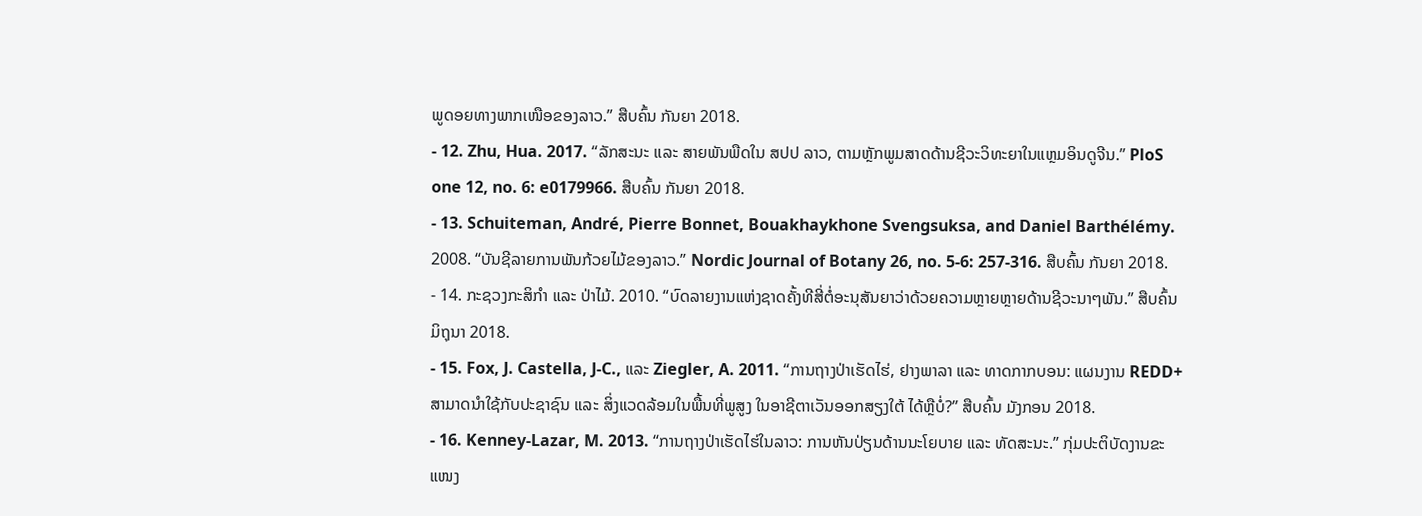ພູດອຍທາງພາກເໜືອຂອງລາວ.” ສືບຄົ້ນ ກັນຍາ 2018.
- 12. Zhu, Hua. 2017. “ລັກສະນະ ແລະ ສາຍພັນພືດໃນ ສປປ ລາວ, ຕາມຫຼັກພູມສາດດ້ານຊີວະວິທະຍາໃນແຫຼມອິນດູຈີນ.” PloS one 12, no. 6: e0179966. ສືບຄົ້ນ ກັນຍາ 2018.
- 13. Schuiteman, André, Pierre Bonnet, Bouakhaykhone Svengsuksa, and Daniel Barthélémy. 2008. “ບັນຊີລາຍການພັນກ້ວຍໄມ້ຂອງລາວ.” Nordic Journal of Botany 26, no. 5‐6: 257-316. ສືບຄົ້ນ ກັນຍາ 2018.
- 14. ກະຊວງກະສິກຳ ແລະ ປ່າໄມ້. 2010. “ບົດລາຍງານແຫ່ງຊາດຄັ້ງທີສີ່ຕໍ່ອະນຸສັນຍາວ່າດ້ວຍຄວາມຫຼາຍຫຼາຍດ້ານຊີວະນາໆພັນ.” ສືບຄົ້ນ ມິຖຸນາ 2018.
- 15. Fox, J. Castella, J-C., ແລະ Ziegler, A. 2011. “ການຖາງປ່າເຮັດໄຮ່, ຢາງພາລາ ແລະ ທາດກາກບອນ: ແຜນງານ REDD+ ສາມາດນຳໃຊ້ກັບປະຊາຊົນ ແລະ ສິ່ງແວດລ້ອມໃນພື້ນທີ່ພູສູງ ໃນອາຊີຕາເວັນອອກສຽງໃຕ້ ໄດ້ຫຼືບໍ່?” ສືບຄົ້ນ ມັງກອນ 2018.
- 16. Kenney-Lazar, M. 2013. “ການຖາງປ່າເຮັດໄຮ່ໃນລາວ: ການຫັນປ່ຽນດ້ານນະໂຍບາຍ ແລະ ທັດສະນະ.” ກຸ່ມປະຕິບັດງານຂະແໜງ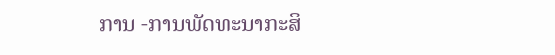ການ -ການພັດທະນາກະສິ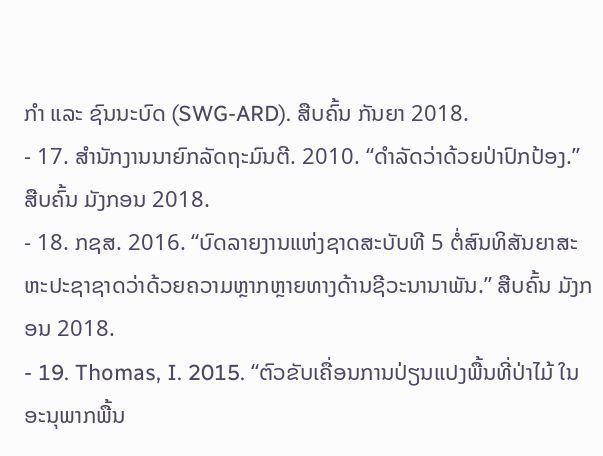ກຳ ແລະ ຊົນນະບົດ (SWG-ARD). ສືບຄົ້ນ ກັນຍາ 2018.
- 17. ສໍານັກງານນາຍົກລັດຖະມົນຕີ. 2010. “ດໍາລັດວ່າດ້ວຍປ່າປົກປ້ອງ.” ສືບຄົ້ນ ມັງກອນ 2018.
- 18. ກຊສ. 2016. “ບົດລາຍງານແຫ່ງຊາດສະບັບທີ 5 ຕໍ່ສົນທິສັນຍາສະຫະປະຊາຊາດວ່າດ້ວຍຄວາມຫຼາກຫຼາຍທາງດ້ານຊີວະນານາພັນ.” ສືບຄົ້ນ ມັງກອນ 2018.
- 19. Thomas, I. 2015. “ຕົວຂັບເຄື່ອນການປ່ຽນແປງພື້ນທີ່ປ່າໄມ້ ໃນອະນຸພາກພື້ນ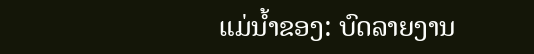ແມ່ນໍ້າຂອງ: ບົດລາຍງານ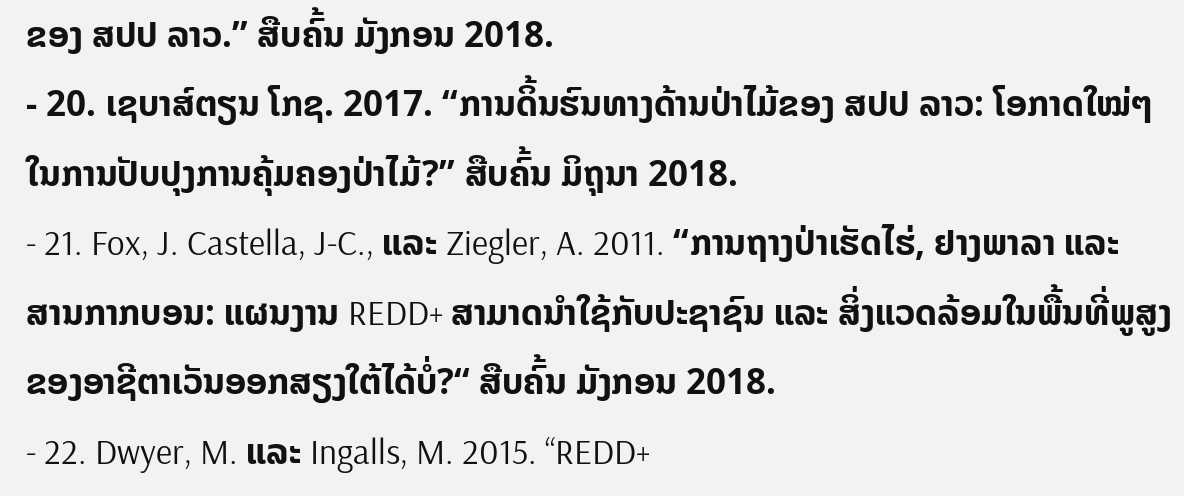ຂອງ ສປປ ລາວ.” ສືບຄົ້ນ ມັງກອນ 2018.
- 20. ເຊບາສ໌ຕຽນ ໂກຊ. 2017. “ການດິ້ນຮົນທາງດ້ານປ່າໄມ້ຂອງ ສປປ ລາວ: ໂອກາດໃໝ່ໆໃນການປັບປຸງການຄຸ້ມຄອງປ່າໄມ້?” ສືບຄົ້ນ ມິຖຸນາ 2018.
- 21. Fox, J. Castella, J-C., ແລະ Ziegler, A. 2011. “ການຖາງປ່າເຮັດໄຮ່, ຢາງພາລາ ແລະ ສານກາກບອນ: ແຜນງານ REDD+ ສາມາດນຳໃຊ້ກັບປະຊາຊົນ ແລະ ສິ່ງແວດລ້ອມໃນພື້ນທີ່ພູສູງຂອງອາຊີຕາເວັນອອກສຽງໃຕ້ໄດ້ບໍ່?“ ສືບຄົ້ນ ມັງກອນ 2018.
- 22. Dwyer, M. ແລະ Ingalls, M. 2015. “REDD+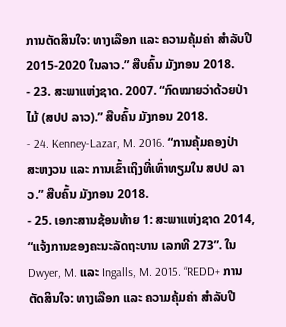ການຕັດສິນໃຈ: ທາງເລືອກ ແລະ ຄວາມຄຸ້ມຄ່າ ສໍາລັບປີ 2015-2020 ໃນລາວ.” ສືບຄົ້ນ ມັງກອນ 2018.
- 23. ສະພາແຫ່ງຊາດ. 2007. “ກົດໝາຍວ່າດ້ວຍປ່າໄມ້ (ສປປ ລາວ).” ສືບຄົ້ນ ມັງກອນ 2018.
- 24. Kenney-Lazar, M. 2016. “ການຄຸ້ມຄອງປ່າສະຫງວນ ແລະ ການເຂົ້າເຖິງທີ່ເທົ່າທຽມໃນ ສປປ ລາວ.” ສືບຄົ້ນ ມັງກອນ 2018.
- 25. ເອກະສານຊ້ອນທ້າຍ 1: ສະພາແຫ່ງຊາດ 2014, “ແຈ້ງການຂອງຄະນະລັດຖະບານ ເລກທີ 273”. ໃນ Dwyer, M. ແລະ Ingalls, M. 2015. “REDD+ ການຕັດສິນໃຈ: ທາງເລືອກ ແລະ ຄວາມຄຸ້ມຄ່າ ສໍາລັບປີ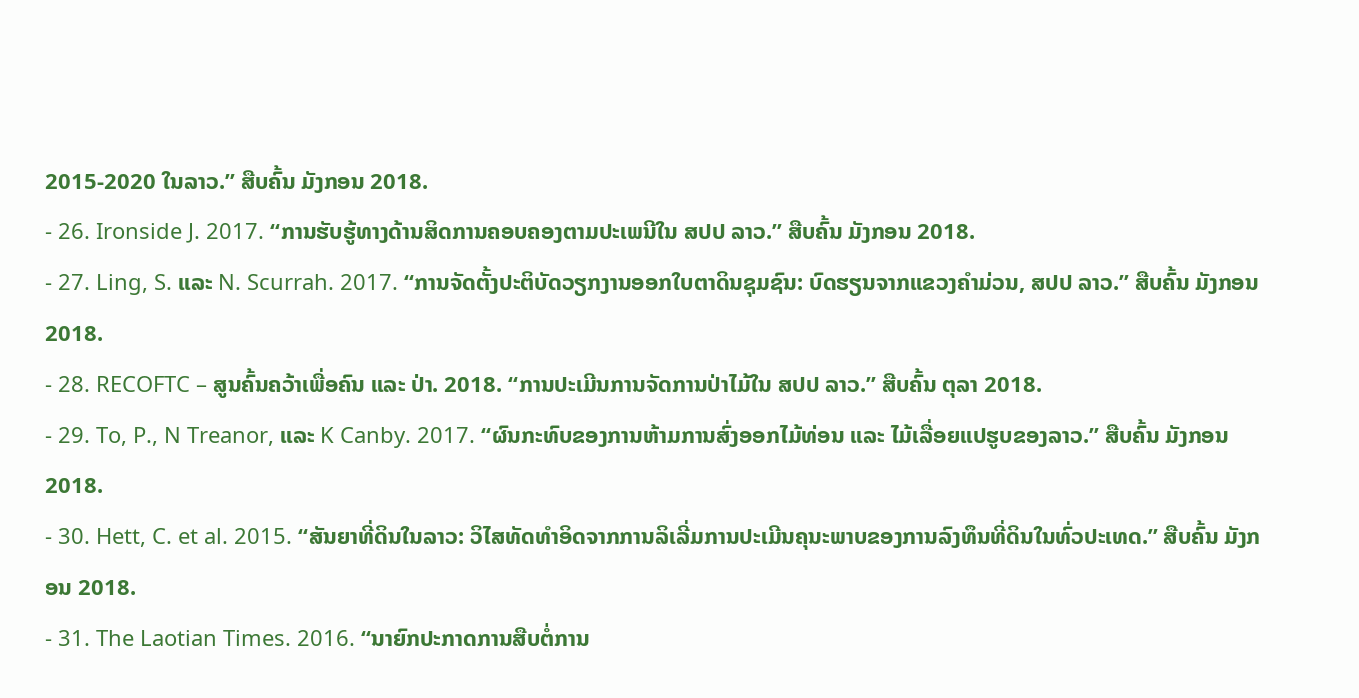2015-2020 ໃນລາວ.” ສືບຄົ້ນ ມັງກອນ 2018.
- 26. Ironside J. 2017. “ການຮັບຮູ້ທາງດ້ານສິດການຄອບຄອງຕາມປະເພນີໃນ ສປປ ລາວ.” ສືບຄົ້ນ ມັງກອນ 2018.
- 27. Ling, S. ແລະ N. Scurrah. 2017. “ການຈັດຕັ້ງປະຕິບັດວຽກງານອອກໃບຕາດິນຊຸມຊົນ: ບົດຮຽນຈາກແຂວງຄໍາມ່ວນ, ສປປ ລາວ.” ສືບຄົ້ນ ມັງກອນ 2018.
- 28. RECOFTC – ສູນຄົ້ນຄວ້າເພື່ອຄົນ ແລະ ປ່າ. 2018. “ການປະເມີນການຈັດການປ່າໄມ້ໃນ ສປປ ລາວ.” ສືບຄົ້ນ ຕຸລາ 2018.
- 29. To, P., N Treanor, ແລະ K Canby. 2017. “ຜົນກະທົບຂອງການຫ້າມການສົ່ງອອກໄມ້ທ່ອນ ແລະ ໄມ້ເລື່ອຍແປຮູບຂອງລາວ.” ສືບຄົ້ນ ມັງກອນ 2018.
- 30. Hett, C. et al. 2015. “ສັນຍາທີ່ດິນໃນລາວ: ວິໄສທັດທໍາອິດຈາກການລິເລີ່ມການປະເມີນຄຸນະພາບຂອງການລົງທຶນທີ່ດິນໃນທົ່ວປະເທດ.” ສືບຄົ້ນ ມັງກອນ 2018.
- 31. The Laotian Times. 2016. “ນາຍົກປະກາດການສືບຕໍ່ການ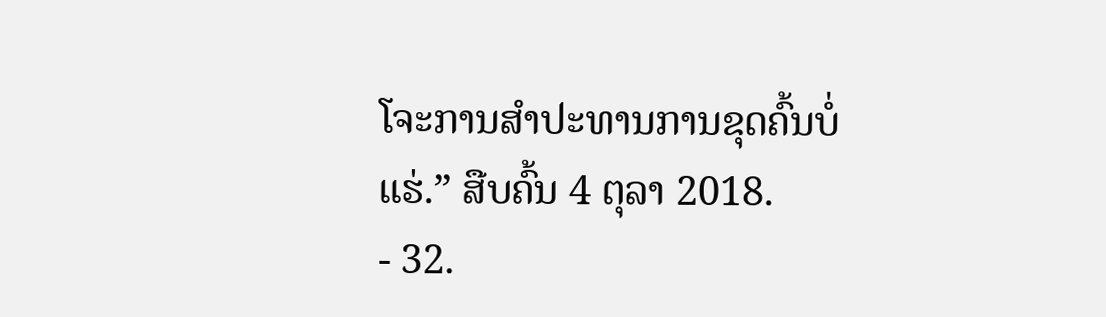ໂຈະການສຳປະທານການຂຸດຄົ້ນບໍ່ແຮ່.” ສືບຄົ້ນ 4 ຕຸລາ 2018.
- 32.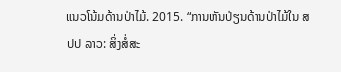ແນວໂນ້ມດ້ານປ່າໄມ້. 2015. “ການຫັນປ່ຽນດ້ານປ່າໄມ້ໃນ ສປປ ລາວ: ສິ່ງສໍ່ສະ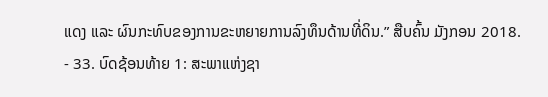ແດງ ແລະ ຜົນກະທົບຂອງການຂະຫຍາຍການລົງທຶນດ້ານທີ່ດິນ.” ສືບຄົ້ນ ມັງກອນ 2018.
- 33. ບົດຊ້ອນທ້າຍ 1: ສະພາແຫ່ງຊາ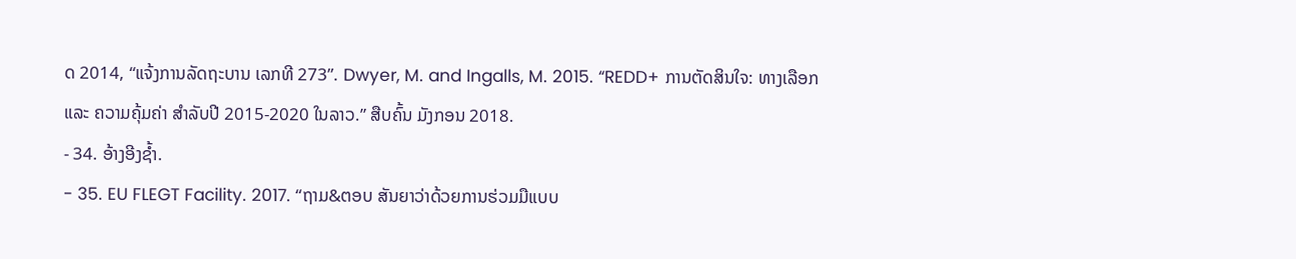ດ 2014, “ແຈ້ງການລັດຖະບານ ເລກທີ 273”. Dwyer, M. and Ingalls, M. 2015. “REDD+ ການຕັດສິນໃຈ: ທາງເລືອກ ແລະ ຄວາມຄຸ້ມຄ່າ ສໍາລັບປີ 2015-2020 ໃນລາວ.” ສືບຄົ້ນ ມັງກອນ 2018.
- 34. ອ້າງອີງຊ້ຳ.
- 35. EU FLEGT Facility. 2017. “ຖາມ&ຕອບ ສັນຍາວ່າດ້ວຍການຮ່ວມມືແບບ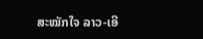ສະໝັກໃຈ ລາວ-ເອີ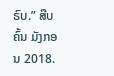ຣົບ.” ສືບຄົ້ນ ມັງກອນ 2018.